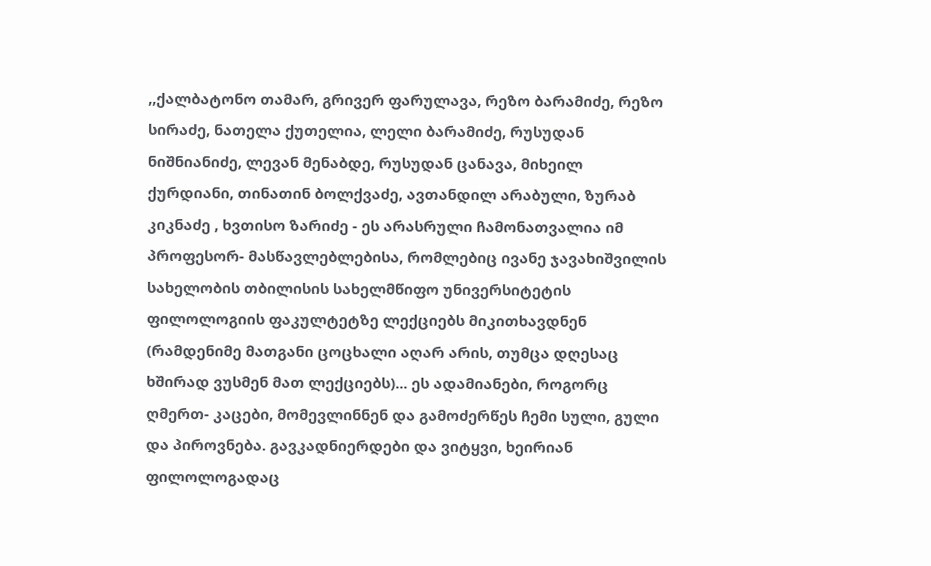,,ქალბატონო თამარ, გრივერ ფარულავა, რეზო ბარამიძე, რეზო სირაძე, ნათელა ქუთელია, ლელი ბარამიძე, რუსუდან ნიშნიანიძე, ლევან მენაბდე, რუსუდან ცანავა, მიხეილ ქურდიანი, თინათინ ბოლქვაძე, ავთანდილ არაბული, ზურაბ კიკნაძე , ხვთისო ზარიძე - ეს არასრული ჩამონათვალია იმ პროფესორ- მასწავლებლებისა, რომლებიც ივანე ჯავახიშვილის სახელობის თბილისის სახელმწიფო უნივერსიტეტის ფილოლოგიის ფაკულტეტზე ლექციებს მიკითხავდნენ (რამდენიმე მათგანი ცოცხალი აღარ არის, თუმცა დღესაც ხშირად ვუსმენ მათ ლექციებს)... ეს ადამიანები, როგორც ღმერთ- კაცები, მომევლინნენ და გამოძერწეს ჩემი სული, გული და პიროვნება. გავკადნიერდები და ვიტყვი, ხეირიან ფილოლოგადაც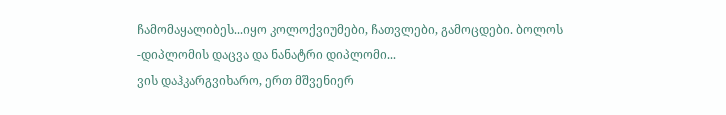ჩამომაყალიბეს...იყო კოლოქვიუმები, ჩათვლები, გამოცდები. ბოლოს -დიპლომის დაცვა და ნანატრი დიპლომი...
ვის დაჰკარგვიხარო, ერთ მშვენიერ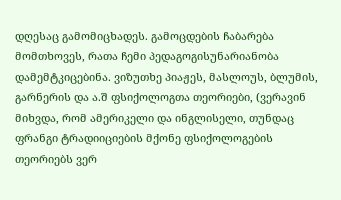დღესაც გამომიცხადეს. გამოცდების ჩაბარება მომთხოვეს, რათა ჩემი პედაგოგისუნარიანობა დამემტკიცებინა. ვიზუთხე პიაჟეს, მასლოუს, ბლუმის, გარნერის და ა.შ ფსიქოლოგთა თეორიები, (ვერავინ მიხვდა, რომ ამერიკელი და ინგლისელი, თუნდაც ფრანგი ტრადიიციების მქონე ფსიქოლოგების თეორიებს ვერ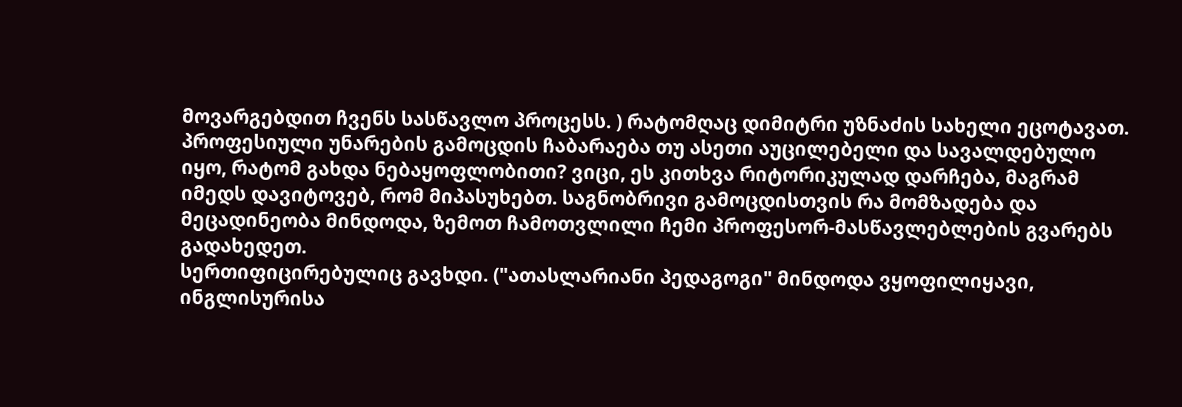მოვარგებდით ჩვენს სასწავლო პროცესს. ) რატომღაც დიმიტრი უზნაძის სახელი ეცოტავათ. პროფესიული უნარების გამოცდის ჩაბარაება თუ ასეთი აუცილებელი და სავალდებულო იყო, რატომ გახდა ნებაყოფლობითი? ვიცი, ეს კითხვა რიტორიკულად დარჩება, მაგრამ იმედს დავიტოვებ, რომ მიპასუხებთ. საგნობრივი გამოცდისთვის რა მომზადება და მეცადინეობა მინდოდა, ზემოთ ჩამოთვლილი ჩემი პროფესორ-მასწავლებლების გვარებს გადახედეთ.
სერთიფიცირებულიც გავხდი. ("ათასლარიანი პედაგოგი" მინდოდა ვყოფილიყავი, ინგლისურისა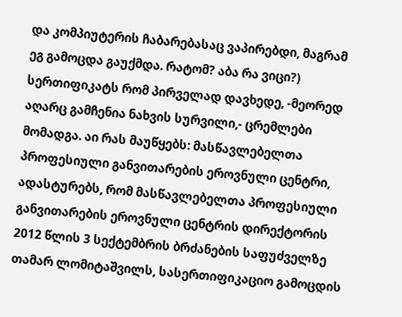და კომპიუტერის ჩაბარებასაც ვაპირებდი, მაგრამ ეგ გამოცდა გაუქმდა. რატომ? აბა რა ვიცი?) სერთიფიკატს რომ პირველად დავხედე, -მეორედ აღარც გამჩენია ნახვის სურვილი,- ცრემლები მომადგა. აი რას მაუწყებს: მასწავლებელთა პროფესიული განვითარების ეროვნული ცენტრი, ადასტურებს, რომ მასწავლებელთა პროფესიული განვითარების ეროვნული ცენტრის დირექტორის 2012 წლის 3 სექტემბრის ბრძანების საფუძველზე თამარ ლომიტაშვილს, სასერთიფიკაციო გამოცდის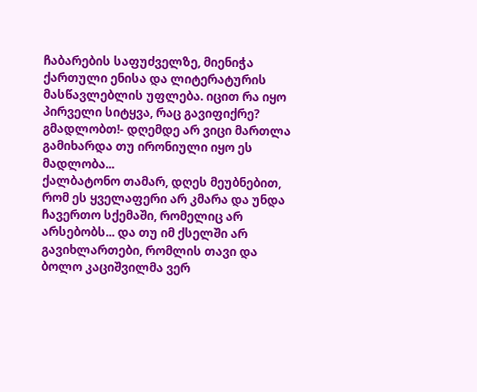ჩაბარების საფუძველზე, მიენიჭა ქართული ენისა და ლიტერატურის მასწავლებლის უფლება. იცით რა იყო პირველი სიტყვა, რაც გავიფიქრე? გმადლობთ!- დღემდე არ ვიცი მართლა გამიხარდა თუ ირონიული იყო ეს მადლობა...
ქალბატონო თამარ, დღეს მეუბნებით, რომ ეს ყველაფერი არ კმარა და უნდა ჩავერთო სქემაში, რომელიც არ არსებობს... და თუ იმ ქსელში არ გავიხლართები, რომლის თავი და ბოლო კაციშვილმა ვერ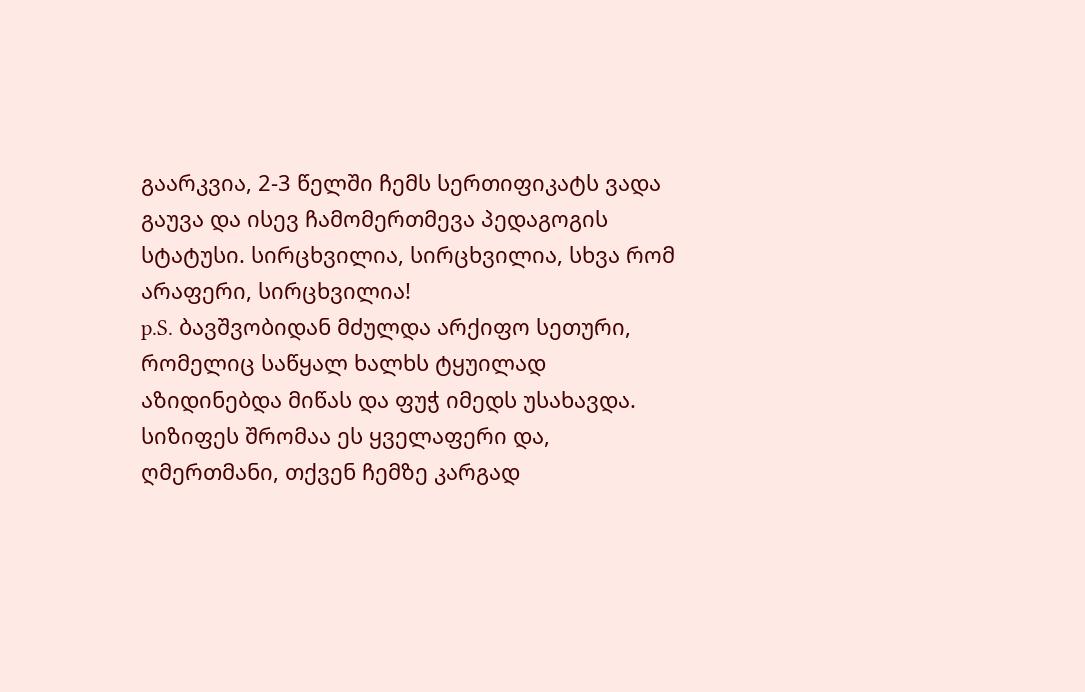გაარკვია, 2-3 წელში ჩემს სერთიფიკატს ვადა გაუვა და ისევ ჩამომერთმევა პედაგოგის სტატუსი. სირცხვილია, სირცხვილია, სხვა რომ არაფერი, სირცხვილია!
p.S. ბავშვობიდან მძულდა არქიფო სეთური, რომელიც საწყალ ხალხს ტყუილად აზიდინებდა მიწას და ფუჭ იმედს უსახავდა. სიზიფეს შრომაა ეს ყველაფერი და, ღმერთმანი, თქვენ ჩემზე კარგად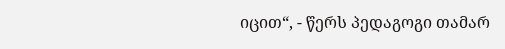იცით“, - წერს პედაგოგი თამარ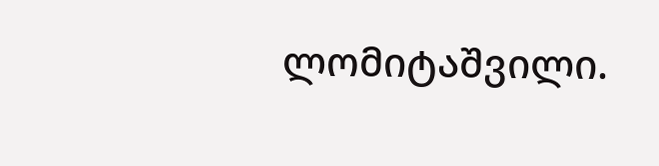ლომიტაშვილი.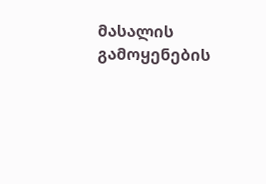მასალის გამოყენების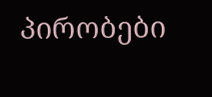პირობები